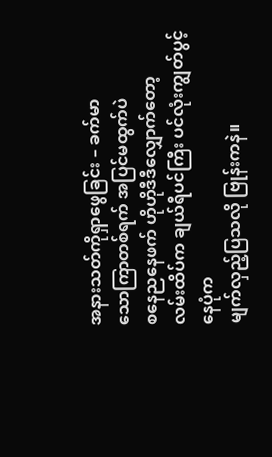အနားသတ်ကိုရှာဖွေခြင်း – ခက်မာ
သောကြာတစ်ရက် အပြင်မထွက်ပဲ
စနေညနေဖက် ဟိုဟိုဒီဒီလျှောက်တော့
လမ်းထိပ်က ချယ်ရီပင်ကြီး ပင်လုံးကျွတ်ပွင့်နေပုံက
မျက်လှည့်ပြသလို ဗြုန်းကနဲ။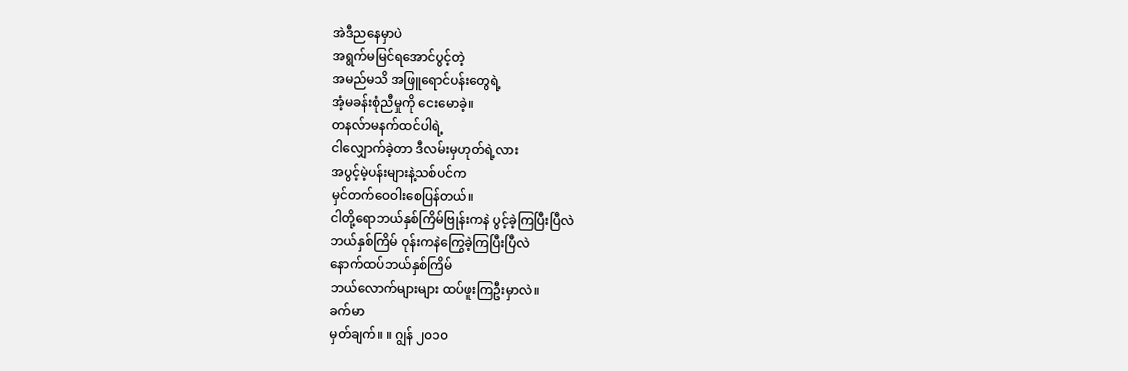အဲဒီညနေမှာပဲ
အရွက်မမြင်ရအောင်ပွင့်တဲ့
အမည်မသိ အဖြူရောင်ပန်းတွေရဲ့
အံ့မခန်းစုံညီမှုကို ငေးမောခဲ့။
တနလ်ာမနက်ထင်ပါရဲ့
ငါလျှောက်ခဲ့တာ ဒီလမ်းမှဟုတ်ရဲ့လား
အပွင့်မဲ့ပန်းများနဲ့သစ်ပင်က
မှင်တက်ဝေဝါးစေပြန်တယ်။
ငါတို့ရောဘယ်နှစ်ကြိမ်ဗြုန်းကနဲ ပွင့်ခဲ့ကြပြီးပြီလဲ
ဘယ်နှစ်ကြိမ် ဝုန်းကနဲကြွေခဲ့ကြပြီးပြီလဲ
နောက်ထပ်ဘယ်နှစ်ကြိမ်
ဘယ်လောက်များများ ထပ်ဖူးကြဦးမှာလဲ။
ခက်မာ
မှတ်ချက်။ ။ ဂျွန် ၂၀၁၀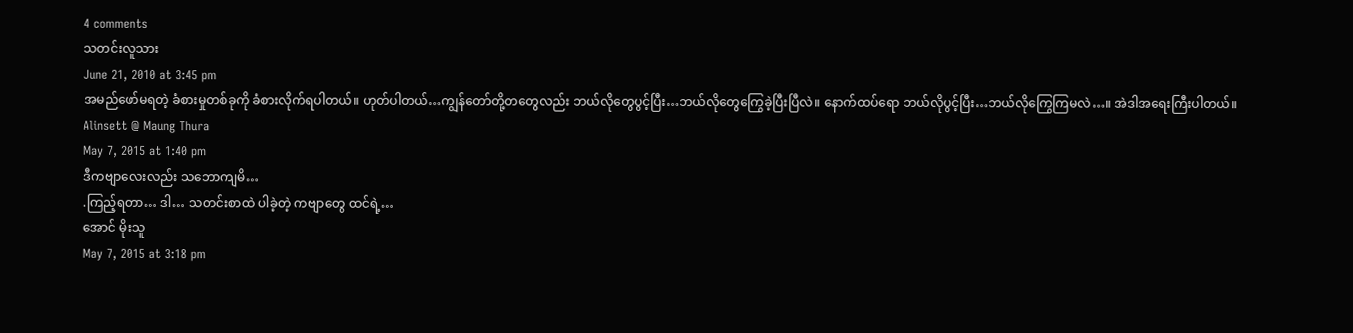4 comments
သတင်းလူသား
June 21, 2010 at 3:45 pm
အမည်ဖော်မရတဲ့ ခံစားမှုတစ်ခုကို ခံစားလိုက်ရပါတယ်။ ဟုတ်ပါတယ်…ကျွန်တော်တို့တတွေလည်း ဘယ်လိုတွေပွင့်ပြီး…ဘယ်လိုတွေကြွေခဲ့ပြီးပြီလဲ။ နောက်ထပ်ရော ဘယ်လိုပွင့်ပြီး…ဘယ်လိုကြွေကြမလဲ…။ အဲဒါအရေးကြီးပါတယ်။
Alinsett @ Maung Thura
May 7, 2015 at 1:40 pm
ဒီကဗျာလေးလည်း သဘောကျမိ…
.ကြည့်ရတာ… ဒါ… သတင်းစာထဲ ပါခဲ့တဲ့ ကဗျာတွေ ထင်ရဲ့…
အောင် မိုးသူ
May 7, 2015 at 3:18 pm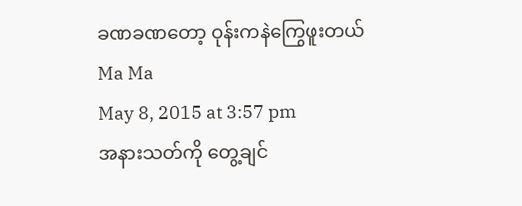ခဏခဏတော့ ဝုန်းကနဲကြွေဖူးတယ်
Ma Ma
May 8, 2015 at 3:57 pm
အနားသတ်ကို တွေ့ချင်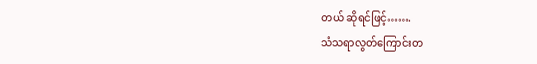တယ် ဆိုရင်ဖြင့်…….
သံသရာလွတ်ကြောင်းတ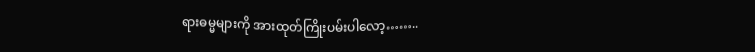ရားဓမ္မများကို အားထုတ်ကြိုးပမ်းပါလော့……..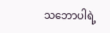သဘောပါရဲ့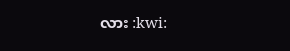လား :kwi: